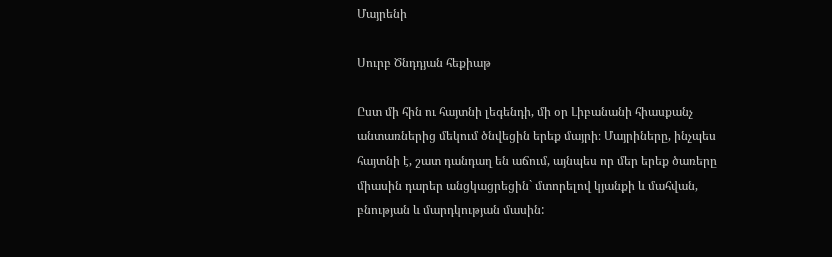Մայրենի

Սուրբ Ծնդդյան հեքիաթ

Ըստ մի հին ու հայտնի լեգենդի, մի օր Լիբանանի հիասքանչ անտառներից մեկում ծնվեցին երեք մայրի։ Մայրիները, ինչպես հայտնի է, շատ դանդաղ են աճում, այնպես որ մեր երեք ծառերը միասին դարեր անցկացրեցին` մտորելով կյանքի և մահվան, բնության և մարդկության մասին: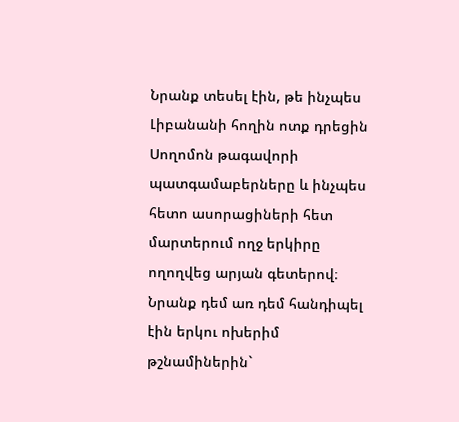Նրանք տեսել էին, թե ինչպես Լիբանանի հողին ոտք դրեցին Սողոմոն թագավորի պատգամաբերները և ինչպես հետո ասորացիների հետ մարտերում ողջ երկիրը ողողվեց արյան գետերով։ Նրանք դեմ առ դեմ հանդիպել էին երկու ոխերիմ թշնամիներին`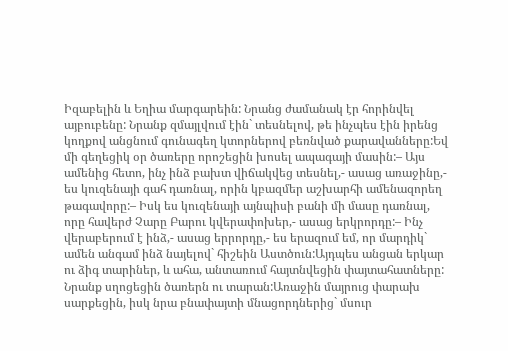Իզաբելին և Եղիա մարգարեին: Նրանց ժամանակ էր հորինվել այբուբենը: Նրանք զմայլվում էին` տեսնելով, թե ինչպես էին իրենց կողքով անցնում գունագեղ կտորներով բեռնված քարավանները:Եվ մի գեղեցիկ օր ծառերը որոշեցին խոսել ապագայի մասին:– Այս ամենից հետո, ինչ ինձ բախտ վիճակվեց տեսնել,- ասաց առաջինը,- ես կուզենայի գահ դառնալ, որին կբազմեր աշխարհի ամենազորեղ թագավորը:– Իսկ ես կուզենայի այնպիսի բանի մի մասը դառնալ, որը հավերժ Չարը Բարու կվերափոխեր,- ասաց երկրորդը:– Ինչ վերաբերում է ինձ,- ասաց երրորդը,- ես երազում եմ, որ մարդիկ` ամեն անգամ ինձ նայելով` հիշեին Աստծուն:Այդպես անցան երկար ու ձիգ տարիներ, և ահա, անտառում հայտնվեցին փայտահատները: Նրանք սղոցեցին ծառերն ու տարան:Առաջին մայրուց փարախ սարքեցին, իսկ նրա բնափայտի մնացորդներից` մսուր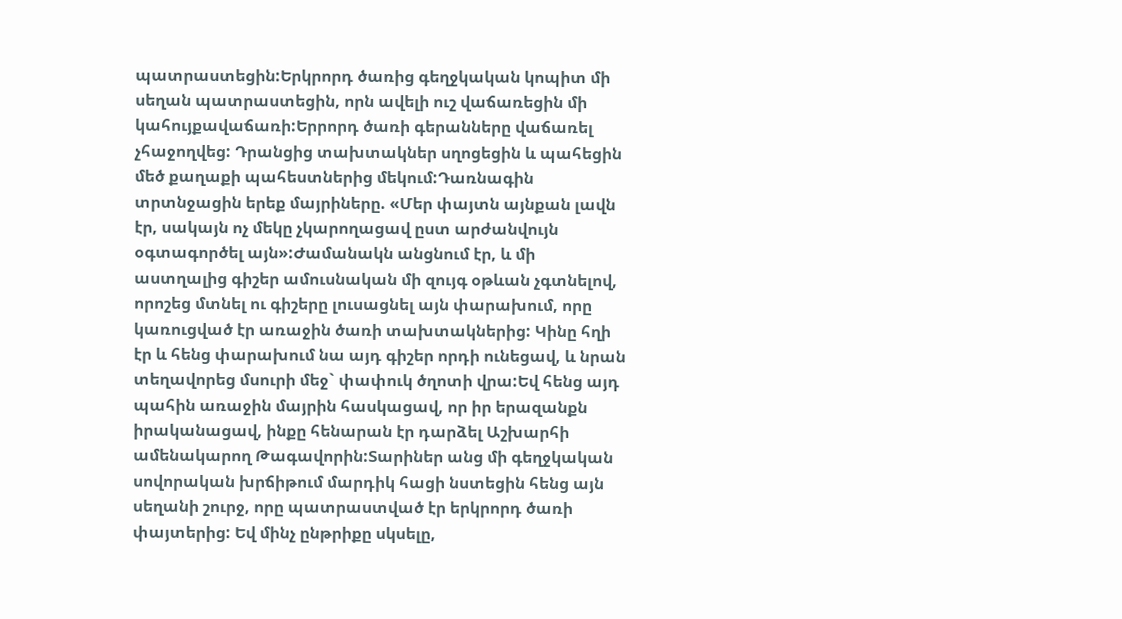պատրաստեցին:Երկրորդ ծառից գեղջկական կոպիտ մի սեղան պատրաստեցին, որն ավելի ուշ վաճառեցին մի կահույքավաճառի:Երրորդ ծառի գերանները վաճառել չհաջողվեց: Դրանցից տախտակներ սղոցեցին և պահեցին մեծ քաղաքի պահեստներից մեկում:Դառնագին տրտնջացին երեք մայրիները. «Մեր փայտն այնքան լավն էր, սակայն ոչ մեկը չկարողացավ ըստ արժանվույն օգտագործել այն»:Ժամանակն անցնում էր, և մի աստղալից գիշեր ամուսնական մի զույգ օթևան չգտնելով, որոշեց մտնել ու գիշերը լուսացնել այն փարախում, որը կառուցված էր առաջին ծառի տախտակներից: Կինը հղի էր և հենց փարախում նա այդ գիշեր որդի ունեցավ, և նրան տեղավորեց մսուրի մեջ` փափուկ ծղոտի վրա:Եվ հենց այդ պահին առաջին մայրին հասկացավ, որ իր երազանքն իրականացավ, ինքը հենարան էր դարձել Աշխարհի ամենակարող Թագավորին:Տարիներ անց մի գեղջկական սովորական խրճիթում մարդիկ հացի նստեցին հենց այն սեղանի շուրջ, որը պատրաստված էր երկրորդ ծառի փայտերից: Եվ մինչ ընթրիքը սկսելը,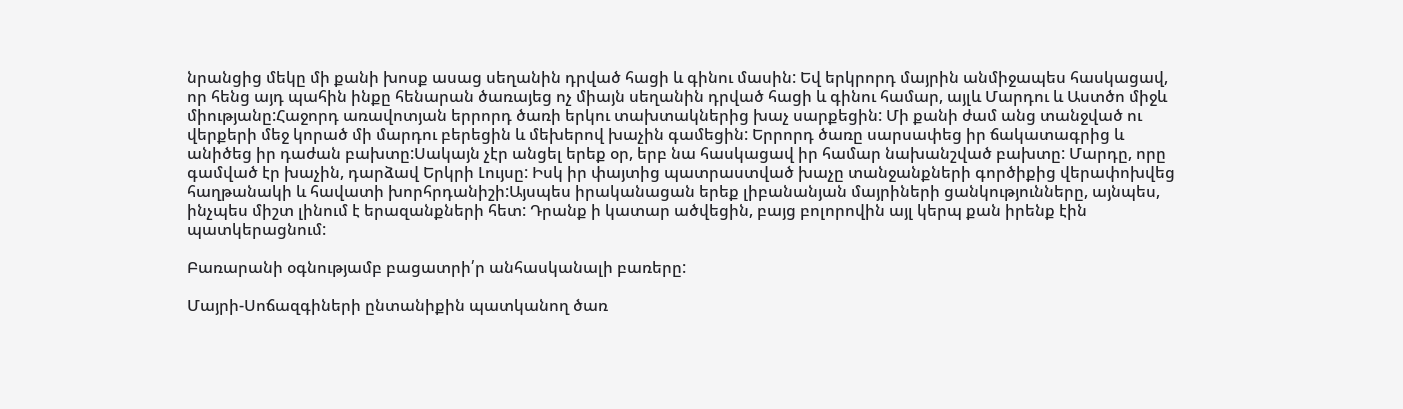նրանցից մեկը մի քանի խոսք ասաց սեղանին դրված հացի և գինու մասին: Եվ երկրորդ մայրին անմիջապես հասկացավ, որ հենց այդ պահին ինքը հենարան ծառայեց ոչ միայն սեղանին դրված հացի և գինու համար, այլև Մարդու և Աստծո միջև միությանը:Հաջորդ առավոտյան երրորդ ծառի երկու տախտակներից խաչ սարքեցին: Մի քանի ժամ անց տանջված ու վերքերի մեջ կորած մի մարդու բերեցին և մեխերով խաչին գամեցին: Երրորդ ծառը սարսափեց իր ճակատագրից և անիծեց իր դաժան բախտը:Սակայն չէր անցել երեք օր, երբ նա հասկացավ իր համար նախանշված բախտը: Մարդը, որը գամված էր խաչին, դարձավ Երկրի Լույսը: Իսկ իր փայտից պատրաստված խաչը տանջանքների գործիքից վերափոխվեց հաղթանակի և հավատի խորհրդանիշի:Այսպես իրականացան երեք լիբանանյան մայրիների ցանկությունները, այնպես, ինչպես միշտ լինում է երազանքների հետ: Դրանք ի կատար ածվեցին, բայց բոլորովին այլ կերպ քան իրենք էին պատկերացնում:

Բառարանի օգնությամբ բացատրի՛ր անհասկանալի բառերը:

Մայրի-Սոճազգիների ընտանիքին պատկանող ծառ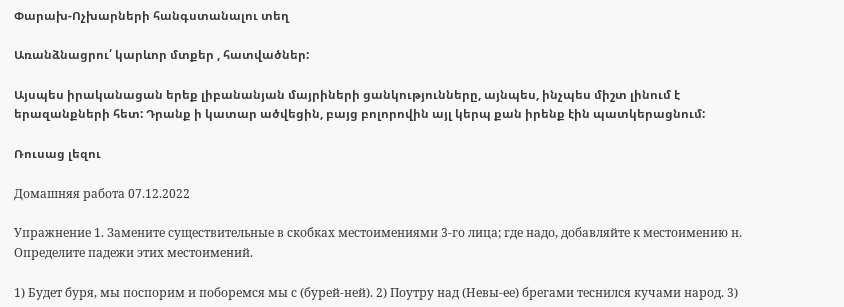Փարախ-Ոչխարների հանգստանալու տեղ

Առանձնացրու՛ կարևոր մտքեր , հատվածներ:

Այսպես իրականացան երեք լիբանանյան մայրիների ցանկությունները, այնպես, ինչպես միշտ լինում է երազանքների հետ: Դրանք ի կատար ածվեցին, բայց բոլորովին այլ կերպ քան իրենք էին պատկերացնում:

Ռուսաց լեզու

Домашняя работа 07.12.2022

Упражнение 1. Замените существительные в скобках местоимениями 3-го лица; где надо, добавляйте к местоимению н. Определите падежи этих местоимений.

1) Будет буря, мы поспорим и поборемся мы с (бурей-ней). 2) Поутру над (Невы-ее) брегами теснился кучами народ. 3)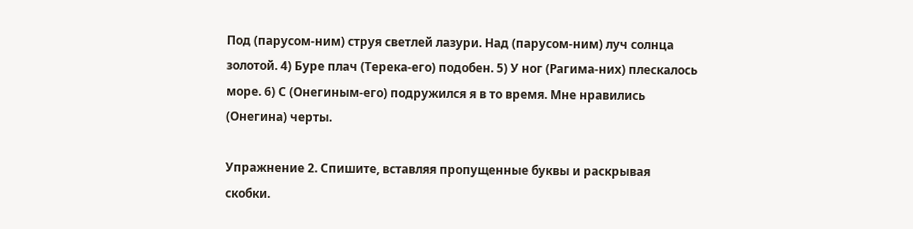Под (парусом-ним) струя светлей лазури. Над (парусом-ним) луч солнца золотой. 4) Буре плач (Терека-его) подобен. 5) У ног (Рагима-них) плескалось море. 6) С (Онегиным-его) подружился я в то время. Мне нравились (Онегина) черты.

Упражнение 2. Спишите, вставляя пропущенные буквы и раскрывая скобки.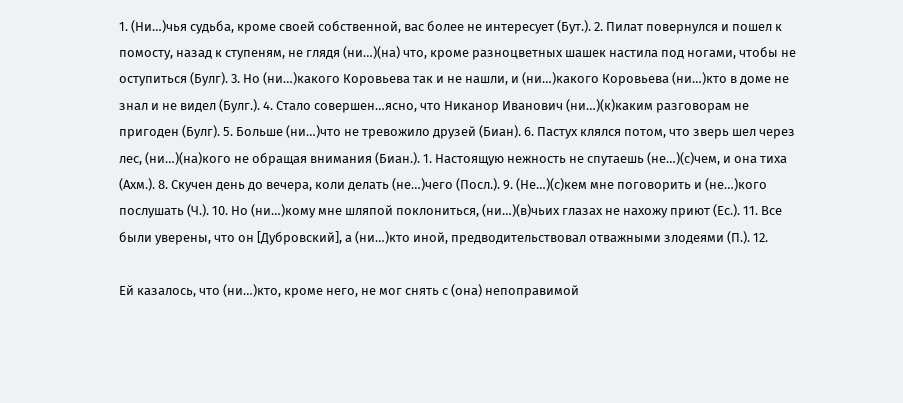1. (Ни…)чья судьба, кроме своей собственной, вас более не интересует (Бут.). 2. Пилат повернулся и пошел к помосту, назад к ступеням, не глядя (ни…)(на) что, кроме разноцветных шашек настила под ногами, чтобы не оступиться (Булг). 3. Но (ни…)какого Коровьева так и не нашли, и (ни…)какого Коровьева (ни…)кто в доме не знал и не видел (Булг.). 4. Стало совершен…ясно, что Никанор Иванович (ни…)(к)каким разговорам не пригоден (Булг). 5. Больше (ни…)что не тревожило друзей (Биан). 6. Пастух клялся потом, что зверь шел через лес, (ни…)(на)кого не обращая внимания (Биан.). 1. Настоящую нежность не спутаешь (не…)(с)чем, и она тиха (Ахм.). 8. Скучен день до вечера, коли делать (не…)чего (Посл.). 9. (Не…)(с)кем мне поговорить и (не…)кого послушать (Ч.). 10. Но (ни…)кому мне шляпой поклониться, (ни…)(в)чьих глазах не нахожу приют (Ес.). 11. Все были уверены, что он [Дубровский], а (ни…)кто иной, предводительствовал отважными злодеями (П.). 12.

Ей казалось, что (ни…)кто, кроме него, не мог снять с (она) непоправимой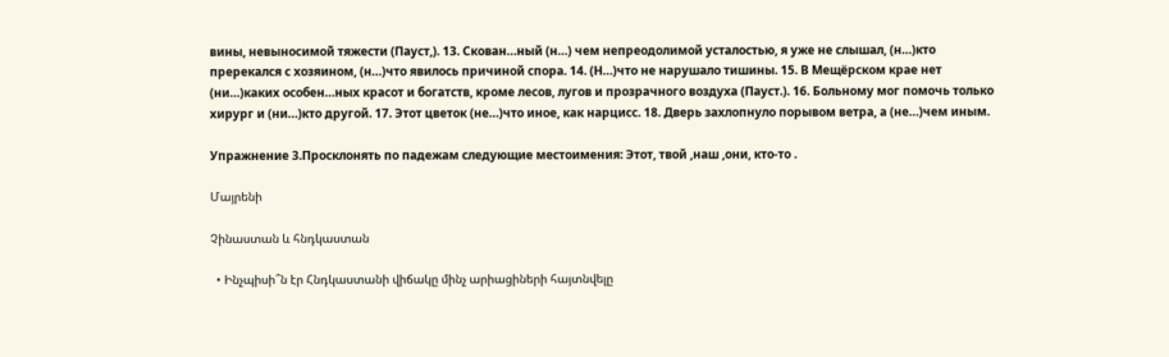вины, невыносимой тяжести (Пауст,). 13. Скован…ный (н…) чем непреодолимой усталостью, я уже не слышал, (н…)кто пререкался с хозяином, (н…)что явилось причиной спора. 14. (Н…)что не нарушало тишины. 15. В Мещёрском крае нет (ни…)каких особен…ных красот и богатств, кроме лесов, лугов и прозрачного воздуха (Пауст.). 16. Больному мог помочь только хирург и (ни…)кто другой. 17. Этот цветок (не…)что иное, как нарцисс. 18. Дверь захлопнуло порывом ветра, а (не…)чем иным.

Упражнение 3.Просклонять по падежам следующие местоимения: Этот, твой ,наш ,они, кто-то .

Մայրենի

Չինաստան և հնդկաստան

  • Ինչպիսի՞ն էր Հնդկաստանի վիճակը մինչ արիացիների հայտնվելը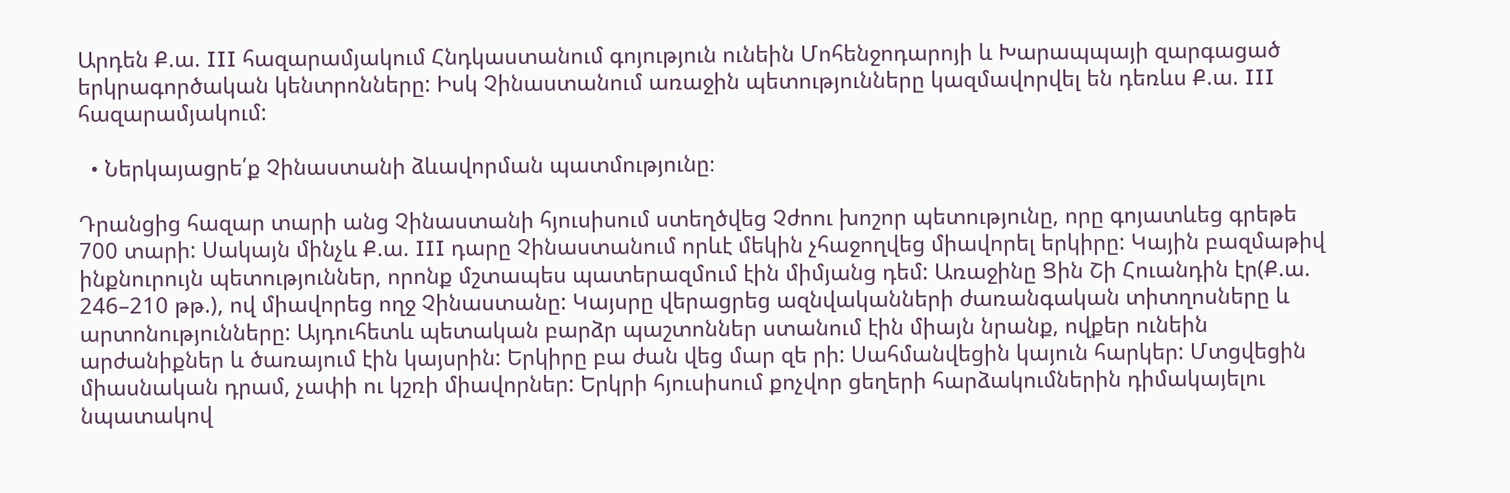Արդեն Ք.ա. III հազարամյակում Հնդկաստանում գոյություն ունեին Մոհենջոդարոյի և Խարապպայի զարգացած երկրագործական կենտրոնները: Իսկ Չինաստանում առաջին պետությունները կազմավորվել են դեռևս Ք.ա. III հազարամյակում:

  • Ներկայացրե՛ք Չինաստանի ձևավորման պատմությունը։

Դրանցից հազար տարի անց Չինաստանի հյուսիսում ստեղծվեց Չժոու խոշոր պետությունը, որը գոյատևեց գրեթե 700 տարի: Սակայն մինչև Ք.ա. III դարը Չինաստանում որևէ մեկին չհաջողվեց միավորել երկիրը: Կային բազմաթիվ ինքնուրույն պետություններ, որոնք մշտապես պատերազմում էին միմյանց դեմ: Առաջինը Ցին Շի Հուանդին էր(Ք.ա. 246–210 թթ.), ով միավորեց ողջ Չինաստանը: Կայսրը վերացրեց ազնվականների ժառանգական տիտղոսները և արտոնությունները: Այդուհետև պետական բարձր պաշտոններ ստանում էին միայն նրանք, ովքեր ունեին արժանիքներ և ծառայում էին կայսրին: Երկիրը բա ժան վեց մար զե րի: Սահմանվեցին կայուն հարկեր: Մտցվեցին միասնական դրամ, չափի ու կշռի միավորներ: Երկրի հյուսիսում քոչվոր ցեղերի հարձակումներին դիմակայելու նպատակով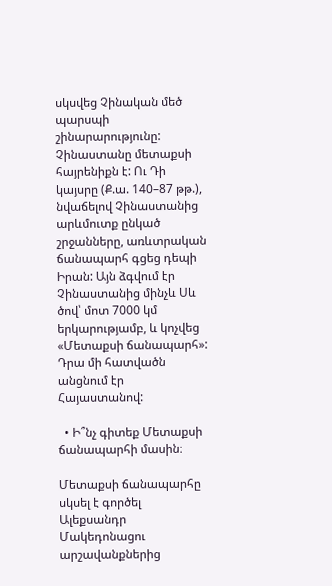սկսվեց Չինական մեծ պարսպի շինարարությունը: Չինաստանը մետաքսի հայրենիքն է: Ու Դի կայսրը (Ք.ա. 140–87 թթ.), նվաճելով Չինաստանից արևմուտք ընկած շրջանները, առևտրական ճանապարհ գցեց դեպի Իրան: Այն ձգվում էր Չինաստանից մինչև Սև ծով՝ մոտ 7000 կմ երկարությամբ, և կոչվեց «Մետաքսի ճանապարհ»: Դրա մի հատվածն անցնում էր Հայաստանով:

  • Ի՞նչ գիտեք Մետաքսի ճանապարհի մասին։

Մետաքսի ճանապարհը սկսել է գործել Ալեքսանդր Մակեդոնացու արշավանքներից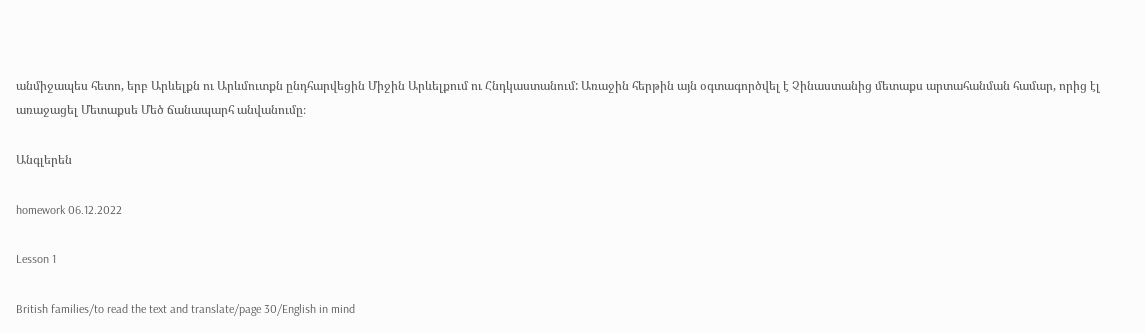անմիջապես հետո, երբ Արևելքն ու Արևմուտքն ընդհարվեցին Միջին Արևելքում ու Հնդկաստանում: Առաջին հերթին այն օգտագործվել է Չինաստանից մետաքս արտահանման համար, որից էլ առաջացել Մետաքսե Մեծ ճանապարհ անվանումը։

Անգլերեն

homework 06.12.2022

Lesson 1

British families/to read the text and translate/page 30/English in mind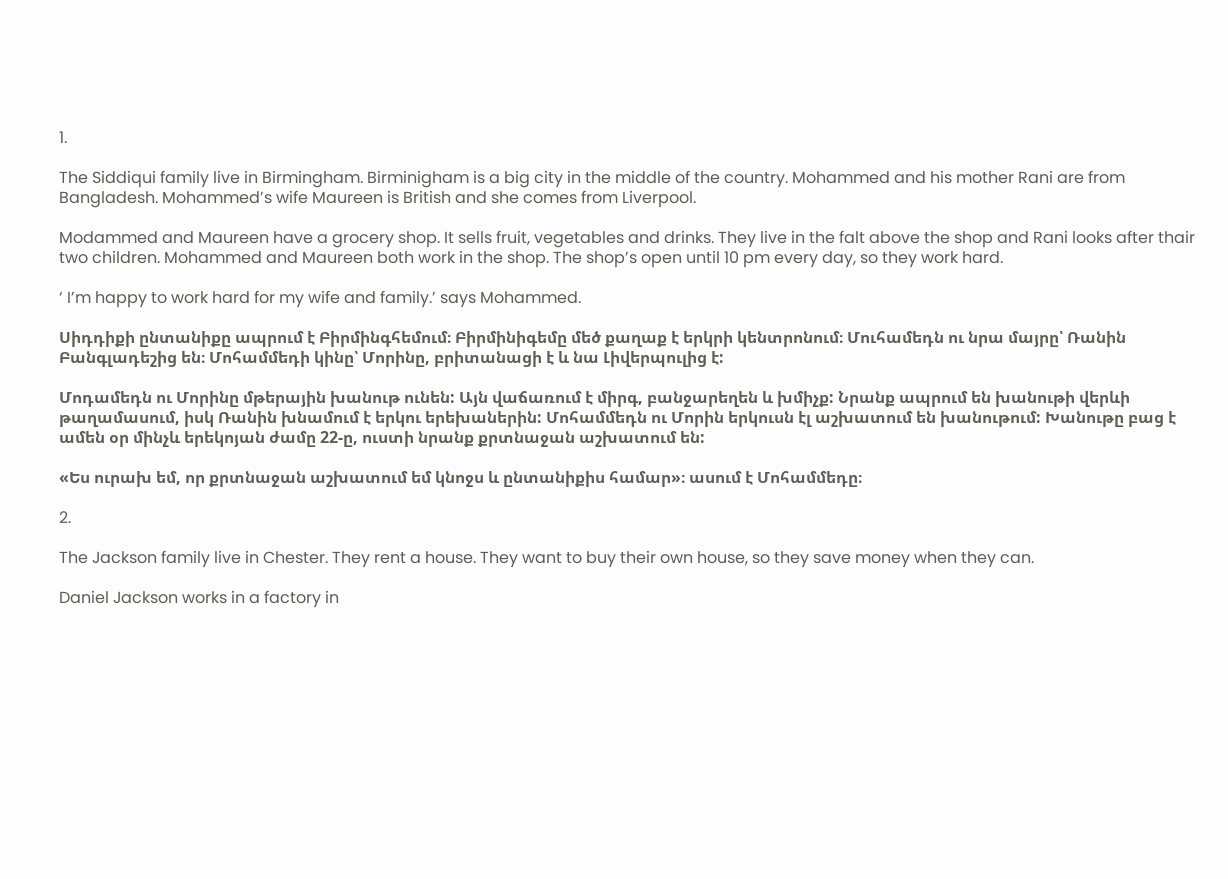1.

The Siddiqui family live in Birmingham. Birminigham is a big city in the middle of the country. Mohammed and his mother Rani are from Bangladesh. Mohammed’s wife Maureen is British and she comes from Liverpool.

Modammed and Maureen have a grocery shop. It sells fruit, vegetables and drinks. They live in the falt above the shop and Rani looks after thair two children. Mohammed and Maureen both work in the shop. The shop’s open until 10 pm every day, so they work hard.

‘ I’m happy to work hard for my wife and family.’ says Mohammed.

Սիդդիքի ընտանիքը ապրում է Բիրմինգհեմում։ Բիրմինիգեմը մեծ քաղաք է երկրի կենտրոնում։ Մուհամեդն ու նրա մայրը՝ Ռանին Բանգլադեշից են։ Մոհամմեդի կինը՝ Մորինը, բրիտանացի է և նա Լիվերպուլից է:

Մոդամեդն ու Մորինը մթերային խանութ ունեն: Այն վաճառում է միրգ, բանջարեղեն և խմիչք: Նրանք ապրում են խանութի վերևի թաղամասում, իսկ Ռանին խնամում է երկու երեխաներին: Մոհամմեդն ու Մորին երկուսն էլ աշխատում են խանութում: Խանութը բաց է ամեն օր մինչև երեկոյան ժամը 22-ը, ուստի նրանք քրտնաջան աշխատում են:

«Ես ուրախ եմ, որ քրտնաջան աշխատում եմ կնոջս և ընտանիքիս համար»։ ասում է Մոհամմեդը։

2.

The Jackson family live in Chester. They rent a house. They want to buy their own house, so they save money when they can.

Daniel Jackson works in a factory in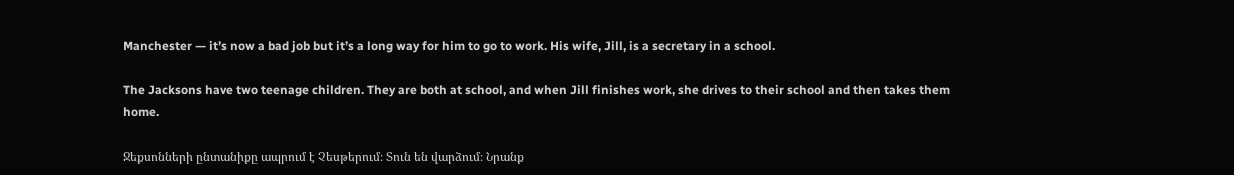Manchester — it’s now a bad job but it’s a long way for him to go to work. His wife, Jill, is a secretary in a school.

The Jacksons have two teenage children. They are both at school, and when Jill finishes work, she drives to their school and then takes them home.

Ջեքսոնների ընտանիքը ապրում է Չեսթերում։ Տուն են վարձում։ Նրանք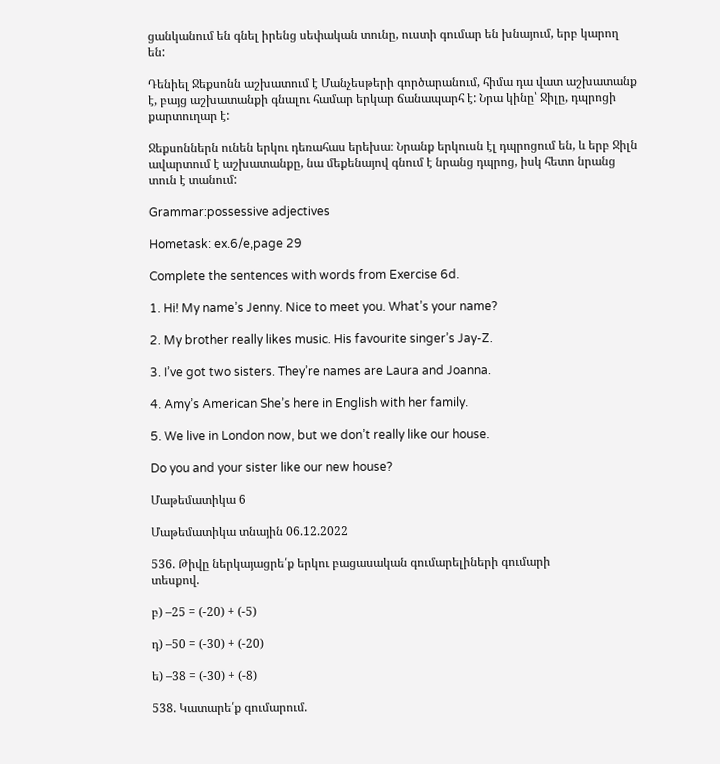ցանկանում են գնել իրենց սեփական տունը, ուստի գումար են խնայում, երբ կարող են:

Դենիել Ջեքսոնն աշխատում է Մանչեսթերի գործարանում, հիմա դա վատ աշխատանք է, բայց աշխատանքի գնալու համար երկար ճանապարհ է: Նրա կինը՝ Ջիլը, դպրոցի քարտուղար է:

Ջեքսոններն ունեն երկու դեռահաս երեխա։ Նրանք երկուսն էլ դպրոցում են, և երբ Ջիլն ավարտում է աշխատանքը, նա մեքենայով գնում է նրանց դպրոց, իսկ հետո նրանց տուն է տանում:

Grammar:possessive adjectives

Hometask: ex.6/e,page 29

Complete the sentences with words from Exercise 6d.

1. Hi! My name’s Jenny. Nice to meet you. What’s your name?

2. My brother really likes music. His favourite singer’s Jay-Z.

3. I’ve got two sisters. They’re names are Laura and Joanna.

4. Amy’s American She’s here in English with her family.

5. We live in London now, but we don’t really like our house.

Do you and your sister like our new house?

Մաթեմատիկա 6

Մաթեմատիկա տնային 06.12.2022

536. Թիվը ներկայացրե՛ք երկու բացասական գումարելիների գումարի
տեսքով.

բ) –25 = (-20) + (-5)

դ) –50 = (-30) + (-20)

ե) –38 = (-30) + (-8)

538. Կատարե՛ք գումարում.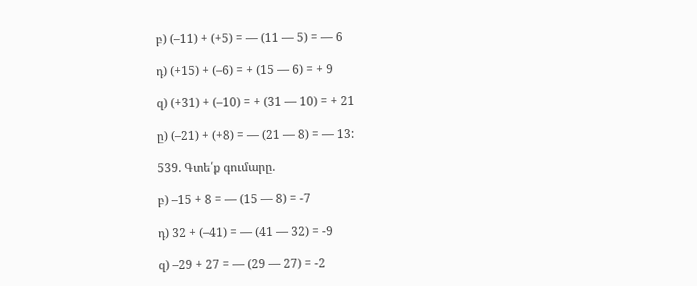բ) (–11) + (+5) = — (11 — 5) = — 6

դ) (+15) + (–6) = + (15 — 6) = + 9

զ) (+31) + (–10) = + (31 — 10) = + 21

ը) (–21) + (+8) = — (21 — 8) = — 13:

539. Գտե՛ք գումարը.

բ) –15 + 8 = — (15 — 8) = -7

դ) 32 + (–41) = — (41 — 32) = -9

զ) –29 + 27 = — (29 — 27) = -2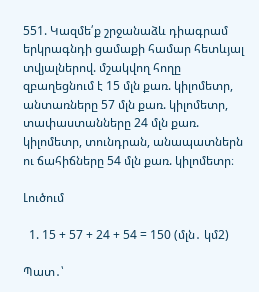551. Կազմե՛ք շրջանաձև դիագրամ երկրագնդի ցամաքի համար հետևյալ տվյալներով. մշակվող հողը զբաղեցնում է 15 մլն քառ. կիլոմետր, անտառները 57 մլն քառ. կիլոմետր, տափաստանները 24 մլն քառ. կիլոմետր, տունդրան, անապատներն ու ճահիճները 54 մլն քառ. կիլոմետր։

Լուծում

  1. 15 + 57 + 24 + 54 = 150 (մլն․ կմ2)

Պատ․՝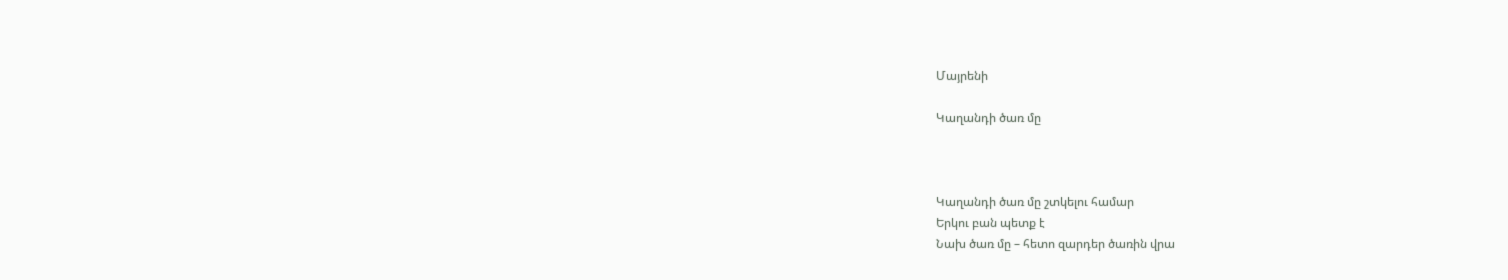Մայրենի

Կաղանդի ծառ մը



Կաղանդի ծառ մը շտկելու համար
Երկու բան պետք է
Նախ ծառ մը – հետո զարդեր ծառին վրա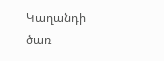Կաղանդի ծառ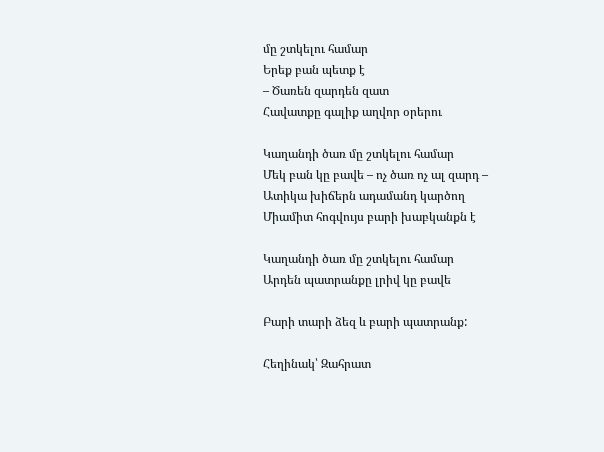մը շտկելու համար
Երեք բան պետք է
– Ծառեն զարդեն զատ
Հավատքը գալիք աղվոր օրերու

Կաղանդի ծառ մը շտկելու համար
Մեկ բան կը բավե – ոչ ծառ ոչ ալ զարդ –
Ատիկա խիճերն ադամանդ կարծող
Միամիտ հոգվույս բարի խաբկանքն է

Կաղանդի ծառ մը շտկելու համար
Արդեն պատրանքը լրիվ կը բավե

Բարի տարի ձեզ և բարի պատրանք:

Հեղինակ՝ Զահրատ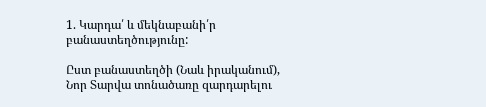1. Կարդա՛ և մեկնաբանի՛ր բանաստեղծությունը:

Ըստ բանաստեղծի (Նաև իրականում), Նոր Տարվա տոնածառը զարդարելու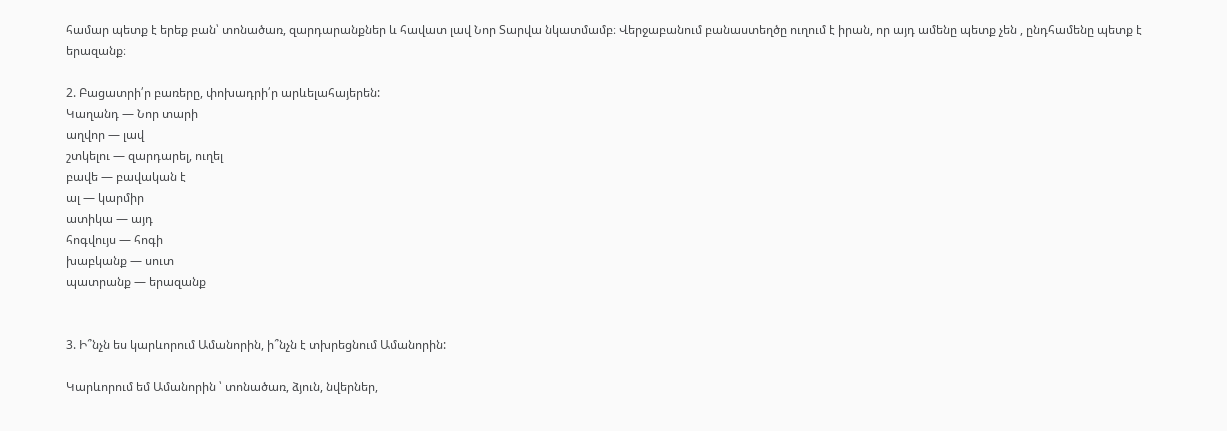համար պետք է երեք բան՝ տոնածառ, զարդարանքներ և հավատ լավ Նոր Տարվա նկատմամբ։ Վերջաբանում բանաստեղծը ուղում է իրան, որ այդ ամենը պետք չեն , ընդհամենը պետք է երազանք։

2. Բացատրի՛ր բառերը, փոխադրի՛ր արևելահայերեն:
Կաղանդ — Նոր տարի
աղվոր — լավ
շտկելու — զարդարել, ուղել
բավե — բավական է
ալ — կարմիր
ատիկա — այդ
հոգվույս — հոգի
խաբկանք — սուտ
պատրանք — երազանք


3. Ի՞նչն ես կարևորում Ամանորին, ի՞նչն է տխրեցնում Ամանորին:

Կարևորում եմ Ամանորին ՝ տոնածառ, ձյուն, նվերներ,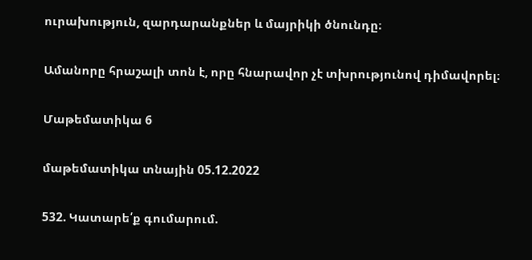ուրախություն, զարդարանքներ և մայրիկի ծնունդը։

Ամանորը հրաշալի տոն է, որը հնարավոր չէ տխրությունով դիմավորել։

Մաթեմատիկա 6

մաթեմատիկա տնային 05.12.2022

532. Կատարե՛ք գումարում.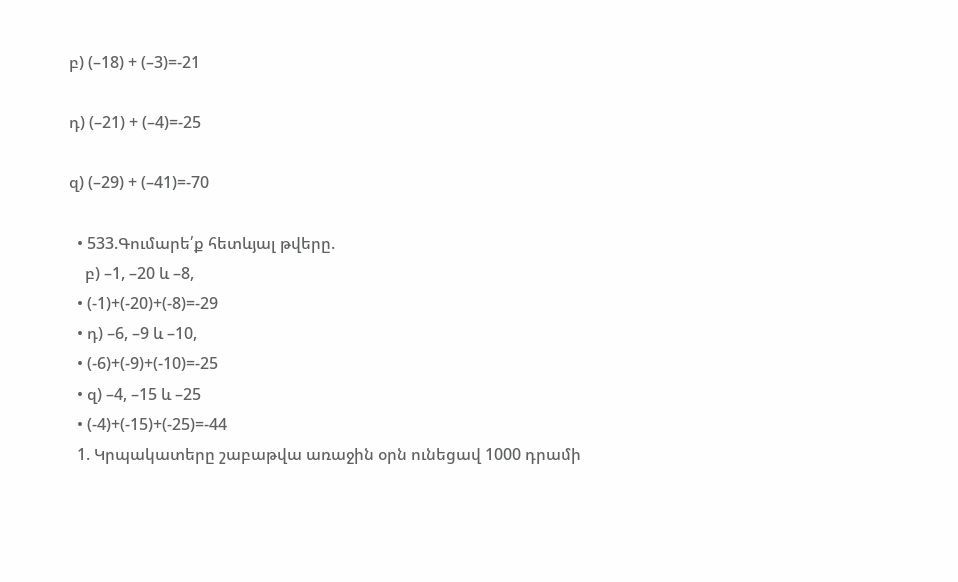բ) (–18) + (–3)=-21

դ) (–21) + (–4)=-25

զ) (–29) + (–41)=-70

  • 533.Գումարե՛ք հետևյալ թվերը.
    բ) –1, –20 և –8,
  • (-1)+(-20)+(-8)=-29
  • դ) –6, –9 և –10,
  • (-6)+(-9)+(-10)=-25
  • զ) –4, –15 և –25
  • (-4)+(-15)+(-25)=-44
  1. Կրպակատերը շաբաթվա առաջին օրն ունեցավ 1000 դրամի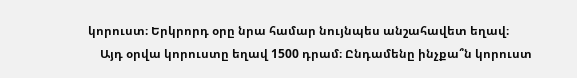կորուստ։ Երկրորդ օրը նրա համար նույնպես անշահավետ եղավ։
    Այդ օրվա կորուստը եղավ 1500 դրամ։ Ընդամենը ինչքա՞ն կորուստ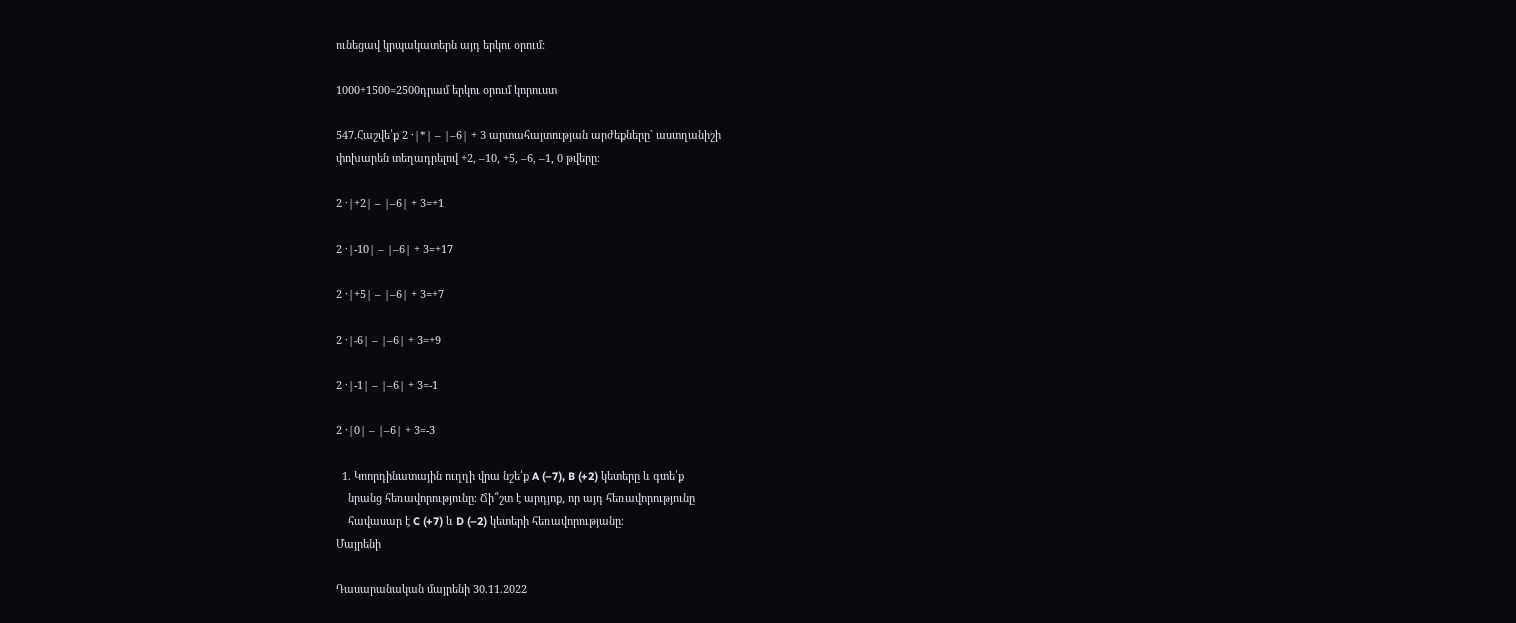ունեցավ կրպակատերն այդ երկու օրում:

1000+1500=2500դրամ երկու օրում կորուստ

547.Հաշվե՛ք 2 ·|*| – |–6| + 3 արտահայտության արժեքները` աստղանիշի
փոխարեն տեղադրելով +2, –10, +5, –6, –1, 0 թվերը։

2 ·|+2| – |–6| + 3=+1

2 ·|-10| – |–6| + 3=+17

2 ·|+5| – |–6| + 3=+7

2 ·|-6| – |–6| + 3=+9

2 ·|-1| – |–6| + 3=-1

2 ·|0| – |–6| + 3=-3

  1. Կոորդինատային ուղղի վրա նշե՛ք A (–7), B (+2) կետերը և գտե՛ք
    նրանց հեռավորությունը։ Ճի՞շտ է արդյոք, որ այդ հեռավորությունը
    հավասար է C (+7) և D (–2) կետերի հեռավորությանը։
Մայրենի

Դասարանական մայրենի 30.11.2022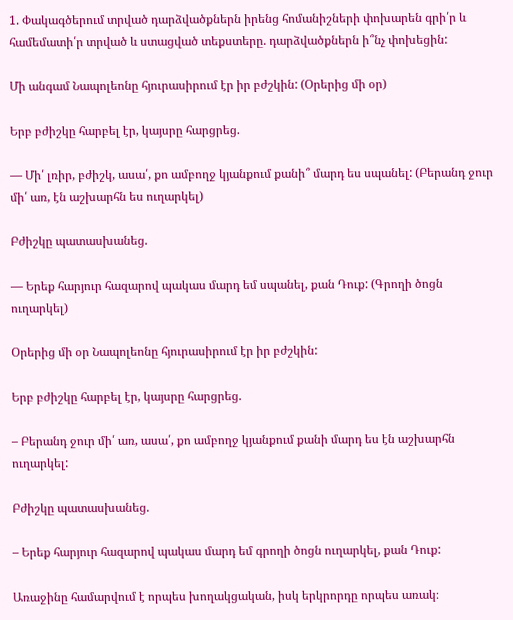1. Փակագծերում տրված դարձվածքներն իրենց հոմանիշների փոխարեն գրի՛ր և համեմատի՛ր տրված և ստացված տեքստերը. դարձվածքներն ի՞նչ փոխեցին:

Մի անգամ Նապոլեոնը հյուրասիրում էր իր բժշկին: (Օրերից մի օր)

Երբ բժիշկը հարբել էր, կայսրը հարցրեց.

— Մի՛ լռիր, բժիշկ, ասա՛, քո ամբողջ կյանքում քանի՞ մարդ ես սպանել: (Բերանդ ջուր մի՛ առ, էն աշխարհն ես ուղարկել)

Բժիշկը պատասխանեց.

— Երեք հարյուր հազարով պակաս մարդ եմ սպանել, քան Դուք: (Գրողի ծոցն ուղարկել)

Օրերից մի օր Նապոլեոնը հյուրասիրում էր իր բժշկին:

Երբ բժիշկը հարբել էր, կայսրը հարցրեց.

– Բերանդ ջուր մի՛ առ, ասա՛, քո ամբողջ կյանքում քանի մարդ ես էն աշխարհն ուղարկել:

Բժիշկը պատասխանեց.

– Երեք հարյուր հազարով պակաս մարդ եմ գրողի ծոցն ուղարկել, քան Դուք:

Առաջինը համարվում է որպես խողակցական, իսկ երկրորդը որպես առակ։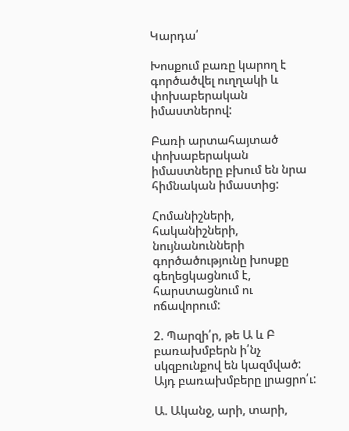Կարդա՛

Խոսքում բառը կարող է գործածվել ուղղակի և փոխաբերական իմաստներով:

Բառի արտահայտած փոխաբերական իմաստները բխում են նրա հիմնական իմաստից:

Հոմանիշների, հականիշների, նույնանունների գործածությունը խոսքը գեղեցկացնում է, հարստացնում ու ոճավորում:

2. Պարզի՛ր, թե Ա և Բ բառախմբերն ի՛նչ սկզբունքով են կազմված: Այդ բառախմբերը լրացրո՛ւ:

Ա. Ականջ, արի, տարի,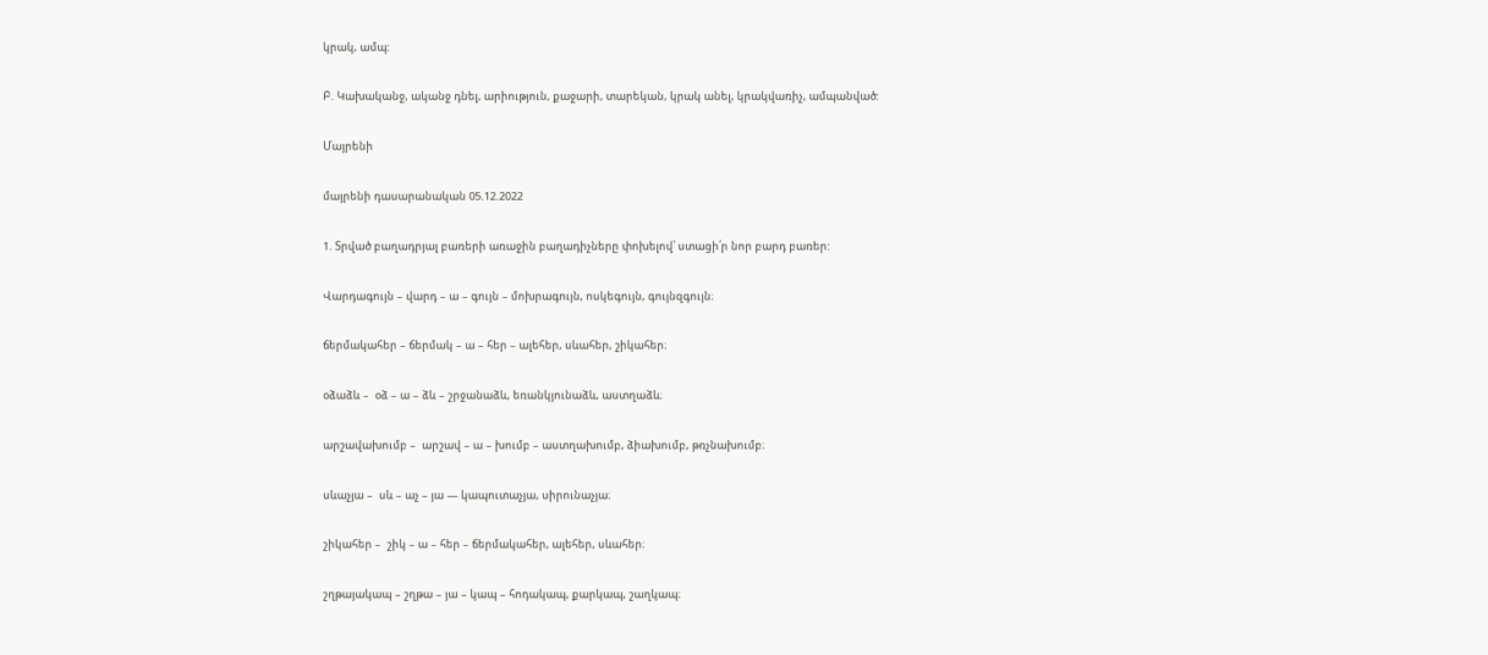կրակ, ամպ:

Բ. Կախականջ, ականջ դնել, արիություն, քաջարի, տարեկան, կրակ անել, կրակվառիչ, ամպանված:

Մայրենի

մայրենի դասարանական 05.12.2022

1. Տրված բաղադրյալ բառերի առաջին բաղադիչները փոխելով՝ ստացի՛ր նոր բարդ բառեր:

Վարդագույն – վարդ – ա – գույն – մոխրագույն, ոսկեգույն, գույնզգույն։

ճերմակահեր – ճերմակ – ա – հեր – ալեհեր, սևահեր, շիկահեր։

օձաձև –  օձ – ա – ձև – շրջանաձև, եռանկյունաձև, աստղաձև։

արշավախումբ –  արշավ – ա – խումբ – աստղախումբ, ձիախումբ, թռչնախումբ։

սևաչյա –  սև – աչ – յա — կապուտաչյա, սիրունաչյա։

շիկահեր –  շիկ – ա – հեր – ճերմակահեր, ալեհեր, սևահեր։

շղթայակապ – շղթա – յա – կապ – հոդակապ, քարկապ, շաղկապ։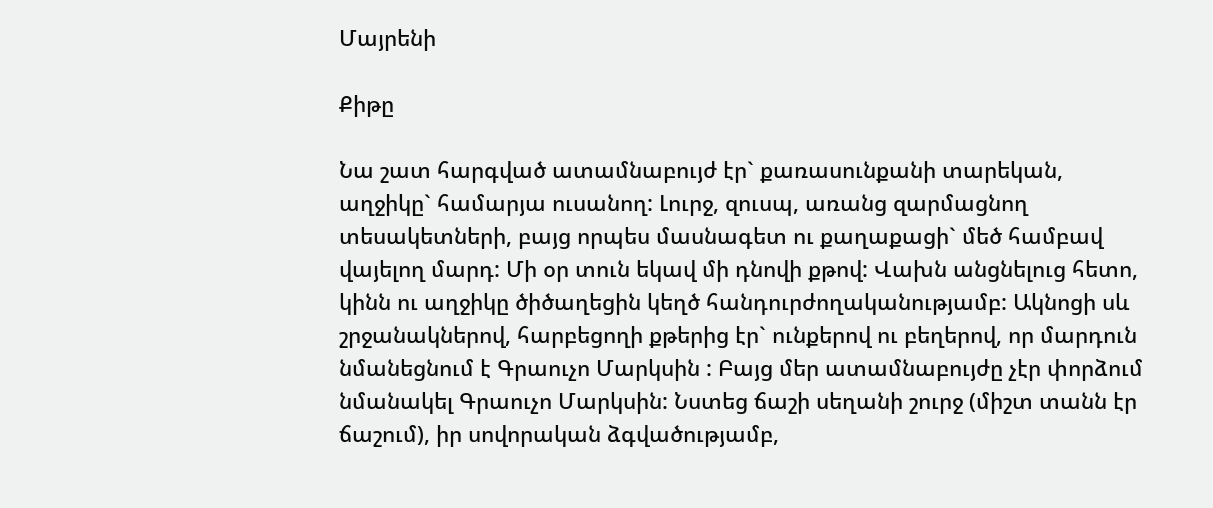Մայրենի

Քիթը

Նա շատ հարգված ատամնաբույժ էր` քառասունքանի տարեկան, աղջիկը` համարյա ուսանող: Լուրջ, զուսպ, առանց զարմացնող տեսակետների, բայց որպես մասնագետ ու քաղաքացի` մեծ համբավ վայելող մարդ: Մի օր տուն եկավ մի դնովի քթով: Վախն անցնելուց հետո, կինն ու աղջիկը ծիծաղեցին կեղծ հանդուրժողականությամբ: Ակնոցի սև շրջանակներով, հարբեցողի քթերից էր` ունքերով ու բեղերով, որ մարդուն նմանեցնում է Գրաուչո Մարկսին : Բայց մեր ատամնաբույժը չէր փորձում նմանակել Գրաուչո Մարկսին: Նստեց ճաշի սեղանի շուրջ (միշտ տանն էր ճաշում), իր սովորական ձգվածությամբ,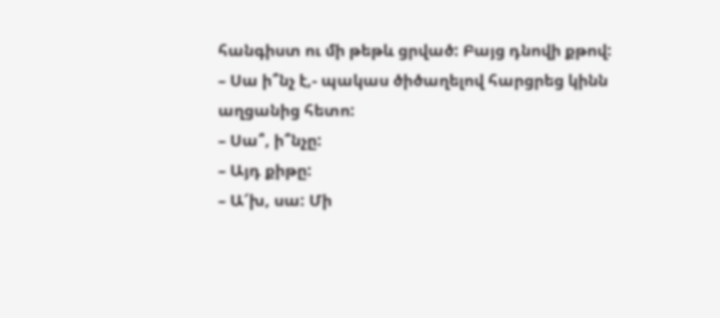հանգիստ ու մի թեթև ցրված: Բայց դնովի քթով:
– Սա ի՞նչ է,- պակաս ծիծաղելով հարցրեց կինն աղցանից հետո:
– Սա՞, ի՞նչը:
– Այդ քիթը:
– Ա՜խ, սա: Մի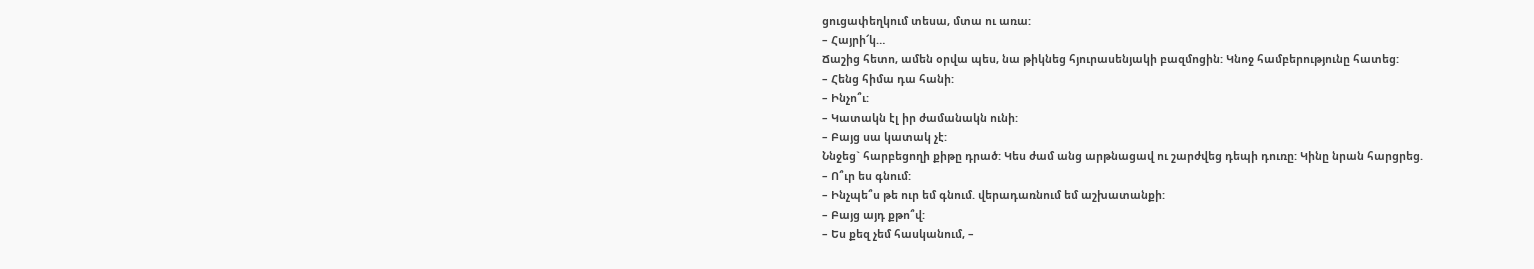ցուցափեղկում տեսա, մտա ու առա:
– Հայրի՜կ…
Ճաշից հետո, ամեն օրվա պես, նա թիկնեց հյուրասենյակի բազմոցին: Կնոջ համբերությունը հատեց:
– Հենց հիմա դա հանի:
– Ինչո՞ւ:
– Կատակն էլ իր ժամանակն ունի:
– Բայց սա կատակ չէ:
Ննջեց` հարբեցողի քիթը դրած: Կես ժամ անց արթնացավ ու շարժվեց դեպի դուռը: Կինը նրան հարցրեց.
– Ո՞ւր ես գնում:
– Ինչպե՞ս թե ուր եմ գնում. վերադառնում եմ աշխատանքի:
– Բայց այդ քթո՞վ:
– Ես քեզ չեմ հասկանում, –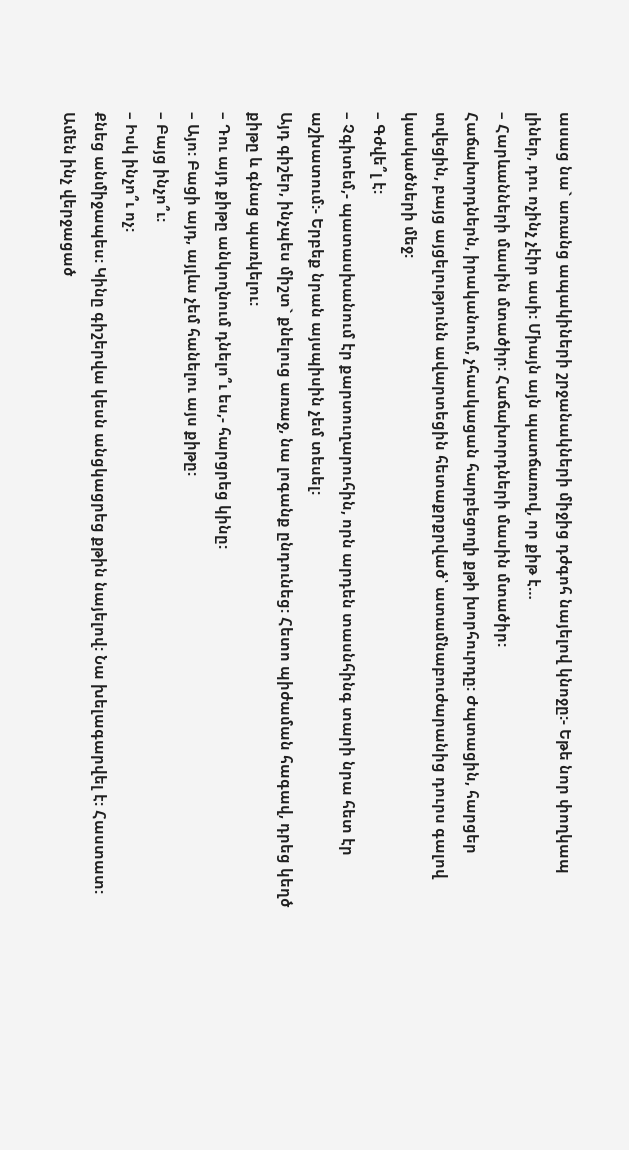ասաց նա` առանց ապակիների շրջանակների միջից դժգոհ նայելով կնոջը:- Եթե նոր փողկապ լիներ, դու ոչինչ չէիր ասի: Միայն այն պատճառով, որ քիթ է…
– Հարևանների մասին մտածիր: Հաճախորդների մասին մտածիր:
Հաճախորդներն, իրականում, չհասկացան հարբեցողի քթի խորհուրդը: Ժպտացին, հարցեր տվեցին, բայց այցելությունն ավարտեցին հետաքրքրված՝ ատամնաբուժարանից դուրս գալով կասկածների մեջ:
– Գժվե՞լ է:
– Չգիտեմ,- պատասխանում էր քարտուղարուհին, որն արդեն տասնհինգ տարի նրա հետ էր աշխատում:- Երբեք նրան այսպիսին չեմ տեսել:
Այդ գիշեր, ինչպես միշտ` քնելուց առաջ, նա լոգանք ընդունեց: Հետո պիժաման հագավ, դրեց կեղծ քիթը և գնաց պառկելու:
– Դու այդ քիթը անկողնում դնելո՞ւ ես,- հարցրեց կինը:
– Այո: Բացի այդ, այլևս չեմ հանելու այս քիթը:
– Բայց ինչո՞ւ:
– Իսկ ինչո՞ւ ոչ:
Քնեց անմիջապես: Կինը գիշերվա կեսն անցկացրեց քթին նայելով: Նա խելագարվել է: Հաստատ: Ամեն ինչ վերջացած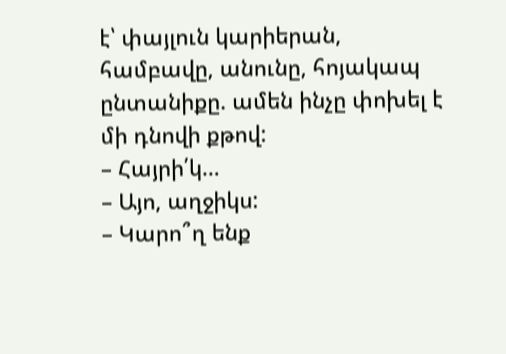է՝ փայլուն կարիերան, համբավը, անունը, հոյակապ ընտանիքը. ամեն ինչը փոխել է մի դնովի քթով:
– Հայրի՛կ…
– Այո, աղջիկս:
– Կարո՞ղ ենք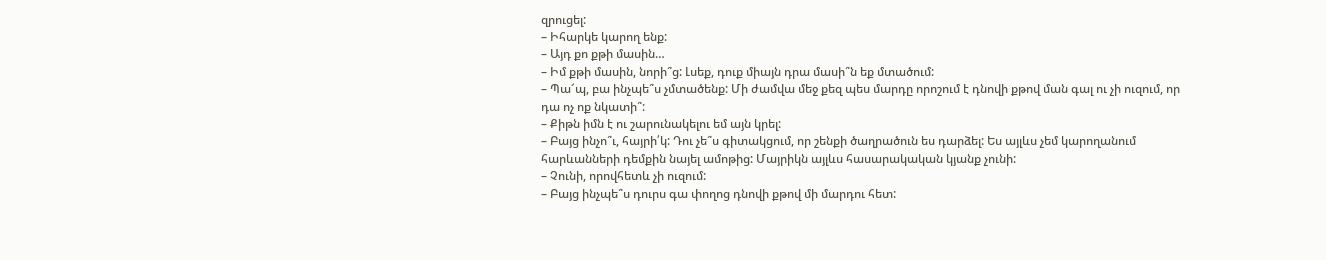զրուցել:
– Իհարկե կարող ենք:
– Այդ քո քթի մասին…
– Իմ քթի մասին, նորի՞ց: Լսեք, դուք միայն դրա մասի՞ն եք մտածում:
– Պա՜պ, բա ինչպե՞ս չմտածենք: Մի ժամվա մեջ քեզ պես մարդը որոշում է դնովի քթով ման գալ ու չի ուզում, որ դա ոչ ոք նկատի՞:
– Քիթն իմն է ու շարունակելու եմ այն կրել:
– Բայց ինչո՞ւ, հայրի՛կ: Դու չե՞ս գիտակցում, որ շենքի ծաղրածուն ես դարձել: Ես այլևս չեմ կարողանում հարևանների դեմքին նայել ամոթից: Մայրիկն այլևս հասարակական կյանք չունի:
– Չունի, որովհետև չի ուզում:
– Բայց ինչպե՞ս դուրս գա փողոց դնովի քթով մի մարդու հետ: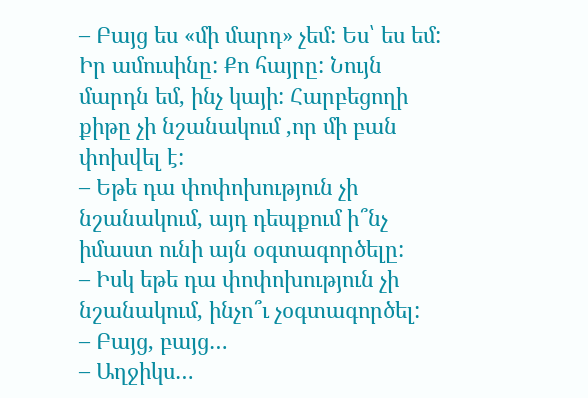– Բայց ես «մի մարդ» չեմ: Ես՝ ես եմ: Իր ամուսինը: Քո հայրը: Նույն մարդն եմ, ինչ կայի: Հարբեցողի քիթը չի նշանակում ,որ մի բան փոխվել է:
– Եթե դա փոփոխություն չի նշանակում, այդ դեպքում ի՞նչ իմաստ ունի այն օգտագործելը:
– Իսկ եթե դա փոփոխություն չի նշանակում, ինչո՞ւ չօգտագործել:
– Բայց, բայց…
– Աղջիկս…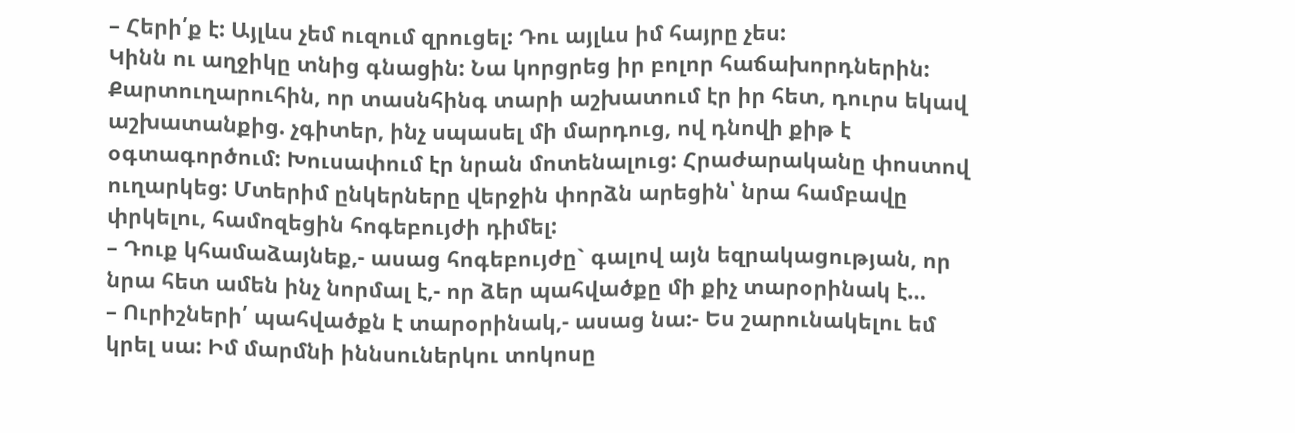– Հերի՛ք է: Այլևս չեմ ուզում զրուցել: Դու այլևս իմ հայրը չես:
Կինն ու աղջիկը տնից գնացին: Նա կորցրեց իր բոլոր հաճախորդներին: Քարտուղարուհին, որ տասնհինգ տարի աշխատում էր իր հետ, դուրս եկավ աշխատանքից. չգիտեր, ինչ սպասել մի մարդուց, ով դնովի քիթ է օգտագործում: Խուսափում էր նրան մոտենալուց: Հրաժարականը փոստով ուղարկեց: Մտերիմ ընկերները վերջին փորձն արեցին՝ նրա համբավը փրկելու, համոզեցին հոգեբույժի դիմել:
– Դուք կհամաձայնեք,- ասաց հոգեբույժը` գալով այն եզրակացության, որ նրա հետ ամեն ինչ նորմալ է,- որ ձեր պահվածքը մի քիչ տարօրինակ է…
– Ուրիշների՛ պահվածքն է տարօրինակ,- ասաց նա:- Ես շարունակելու եմ կրել սա: Իմ մարմնի իննսուներկու տոկոսը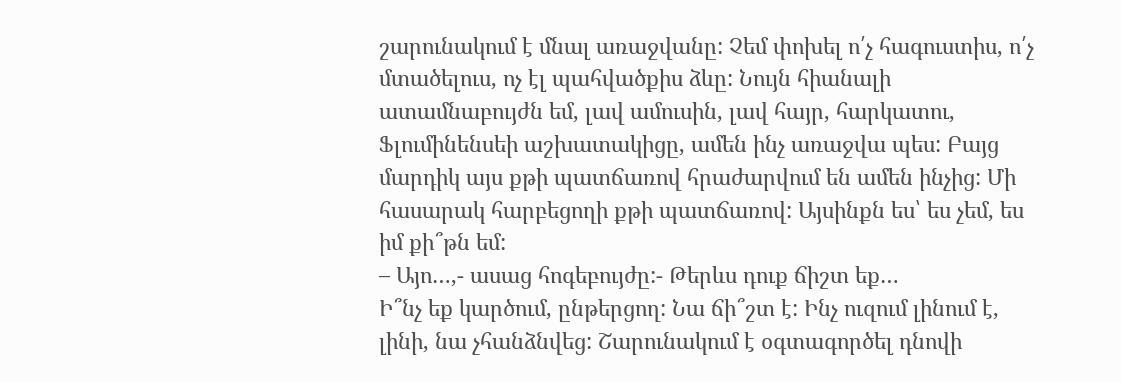շարունակում է մնալ առաջվանը: Չեմ փոխել ո՛չ հագուստիս, ո՛չ մտածելուս, ոչ էլ պահվածքիս ձևը: Նույն հիանալի ատամնաբույժն եմ, լավ ամուսին, լավ հայր, հարկատու, Ֆլումինենսեի աշխատակիցը, ամեն ինչ առաջվա պես: Բայց մարդիկ այս քթի պատճառով հրաժարվում են ամեն ինչից: Մի հասարակ հարբեցողի քթի պատճառով: Այսինքն ես՝ ես չեմ, ես իմ քի՞թն եմ:
– Այո…,- ասաց հոգեբույժը:- Թերևս դուք ճիշտ եք…
Ի՞նչ եք կարծում, ընթերցող: Նա ճի՞շտ է: Ինչ ուզում լինում է, լինի, նա չհանձնվեց: Շարունակում է օգտագործել դնովի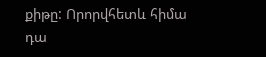քիթը: Որորվհետև հիմա դա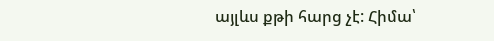այլևս քթի հարց չէ: Հիմա՝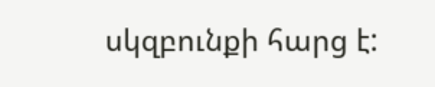սկզբունքի հարց է: